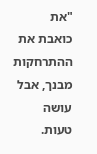"את כואבת את ההתרחקות מבנך, אבל עושה טעות.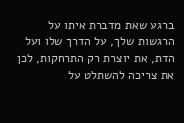ברגע שאת מדברת איתו על הרגשות שלך, על הדרך שלו ועל הדת, את יוצרת רק התרחקות, לכן את צריכה להשתלט על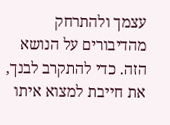עצמך ולהתרחק מהדיבורים על הנושא הזה. כדי להתקרב לבנך, את חייבת למצוא איתו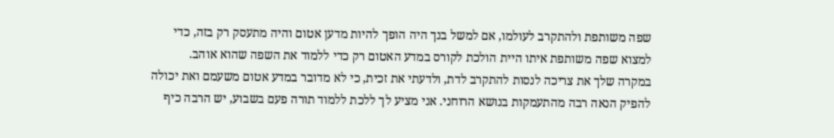שפה משותפת ולהתקרב לעולמו, אם למשל בנך היה הופך להיות מדען אטום והיה מתעסק רק בזה, כדי למצוא שפה משותפת איתו היית הולכת לקורס במדע האטום רק כדי ללמוד את השפה שהוא אוהב.
במקרה שלך את צריכה לנסות להתקרב לדת, ולדעתי את זכית, כי לא מדובר במדע אטום משעמם ואת יכולה להפיק הנאה רבה מהתעמקות בנושא הרוחני. אני מציע לך ללכת ללמוד תורה פעם בשבוע, יש הרבה כיף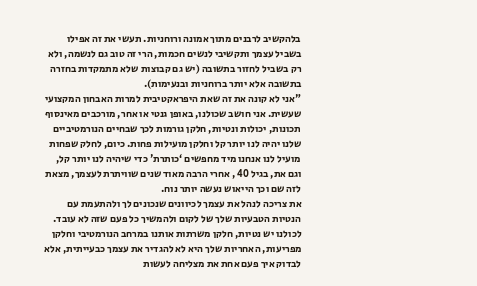בלהקשיב לרבנים מתוך אמונה ורוחניות. תעשי את זה אפילו בשביל עצמך ותקשיבי לנשים חכמות, הרי זה טוב גם לנשמה, ולא רק בשביל לחזור בתשובה (יש גם קבוצות שלא מתמקדות בחזרה בתשובה אלא יותר ברוחניות ובנעימות).
"אני לא קונה את זה שאת היפראקטיבית למרות האבחון המקצועי שעשית. אני חושב שכולנו, באופן גנטי או אחר, מורכבים מאינסוף תכונות, יכולות ונטיות, חלקן גורמות לכך שבחיים הנורמטיביים שלנו יהיה לנו יותר קל וחלקן מועילות פחות. כיום, לחלק שפחות מועיל לנו אנחנו מיד מחפשים ‘כותרת' כדי שיהיה לנו יותר קל, וגם את, בגיל 40 , אחרי הרבה מאוד שנים שוויתרת לעצמך, מצאת לזה שם וכך הייאוש נעשה יותר נוח.
את צריכה לנהל את עצמך לכיוונים שנכונים לך ולהתעמת עם הנטיות הטבעיות שלך של לקום ולהמשיך כל פעם שזה לא עובד. לכולנו יש נטיות, חלקן משרתות אותנו במרחב הנורמטיבי וחלקן מפריעות, האחריות שלך היא לא להגדיר את עצמך כבעייתית, אלא לבדוק איך פעם אחת את מצליחה לעשות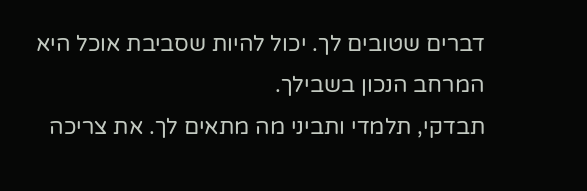דברים שטובים לך. יכול להיות שסביבת אוכל היא המרחב הנכון בשבילך.
תבדקי, תלמדי ותביני מה מתאים לך. את צריכה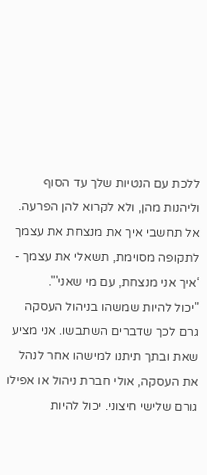ללכת עם הנטיות שלך עד הסוף וליהנות מהן, ולא לקרוא להן הפרעה. אל תחשבי איך את מנצחת את עצמך לתקופה מסוימת, תשאלי את עצמך - ‘איך אני מנצחת, עם מי שאני'".
"יכול להיות שמשהו בניהול העסקה גרם לכך שדברים השתבשו. אני מציע שאת ובתך תיתנו למישהו אחר לנהל את העסקה, אולי חברת ניהול או אפילו גורם שלישי חיצוני. יכול להיות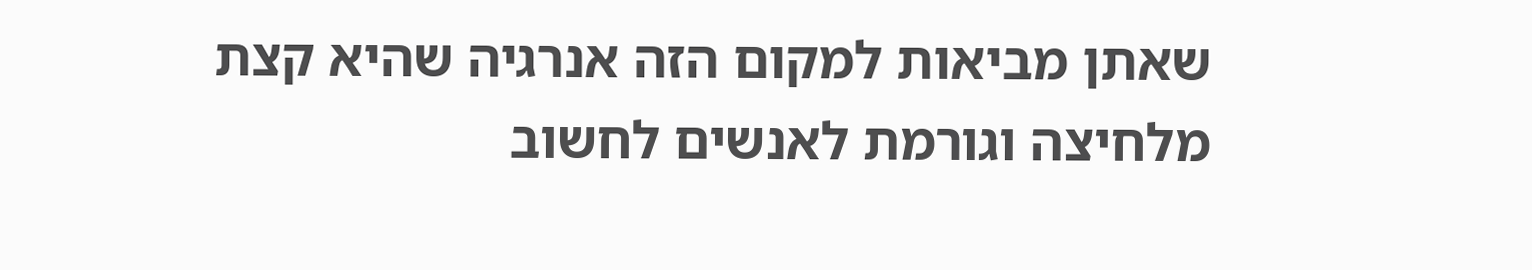שאתן מביאות למקום הזה אנרגיה שהיא קצת מלחיצה וגורמת לאנשים לחשוב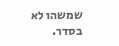שמשהו לא בסדר.